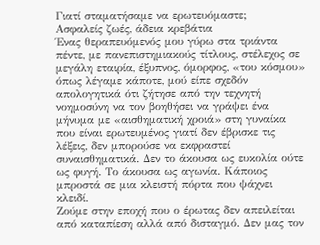Γιατί σταματήσαμε να ερωτευόμαστε;
Ασφαλείς ζωές, άδεια κρεβάτια
Ένας θεραπευόμενός μου γύρω στα τριάντα πέντε, με πανεπιστημιακούς τίτλους, στέλεχος σε μεγάλη εταιρία, έξυπνος, όμορφος, «του κόσμου» όπως λέγαμε κάποτε, μού είπε σχεδόν απολογητικά ότι ζήτησε από την τεχνητή νοημοσύνη να τον βοηθήσει να γράψει ένα μήνυμα με «αισθηματική χροιά» στη γυναίκα που είναι ερωτευμένος γιατί δεν έβρισκε τις λέξεις, δεν μπορούσε να εκφραστεί συναισθηματικά. Δεν το άκουσα ως ευκολία ούτε ως φυγή. Το άκουσα ως αγωνία. Κάποιος μπροστά σε μια κλειστή πόρτα που ψάχνει κλειδί.
Ζούμε στην εποχή που ο έρωτας δεν απειλείται από καταπίεση αλλά από δισταγμό. Δεν μας τον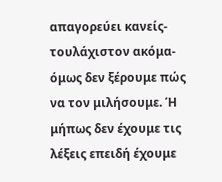απαγορεύει κανείς- τουλάχιστον ακόμα- όμως δεν ξέρουμε πώς να τον μιλήσουμε. Ή μήπως δεν έχουμε τις λέξεις επειδή έχουμε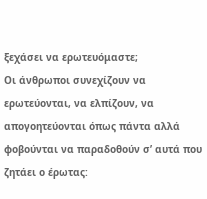ξεχάσει να ερωτευόμαστε;
Οι άνθρωποι συνεχίζουν να ερωτεύονται, να ελπίζουν, να απογοητεύονται όπως πάντα αλλά φοβούνται να παραδοθούν σ’ αυτά που ζητάει ο έρωτας: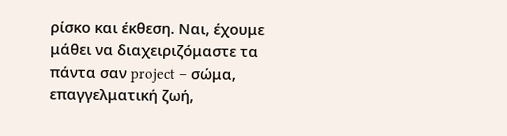ρίσκο και έκθεση. Ναι, έχουμε μάθει να διαχειριζόμαστε τα πάντα σαν project – σώμα, επαγγελματική ζωή,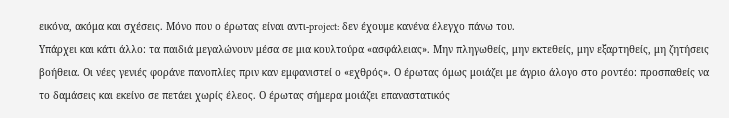εικόνα, ακόμα και σχέσεις. Μόνο που ο έρωτας είναι αντι-project: δεν έχουμε κανένα έλεγχο πάνω του.
Υπάρχει και κάτι άλλο: τα παιδιά μεγαλώνουν μέσα σε μια κουλτούρα «ασφάλειας». Μην πληγωθείς, μην εκτεθείς, μην εξαρτηθείς, μη ζητήσεις βοήθεια. Οι νέες γενιές φοράνε πανοπλίες πριν καν εμφανιστεί ο «εχθρός». Ο έρωτας όμως μοιάζει με άγριο άλογο στο ροντέο: προσπαθείς να το δαμάσεις και εκείνο σε πετάει χωρίς έλεος. Ο έρωτας σήμερα μοιάζει επαναστατικός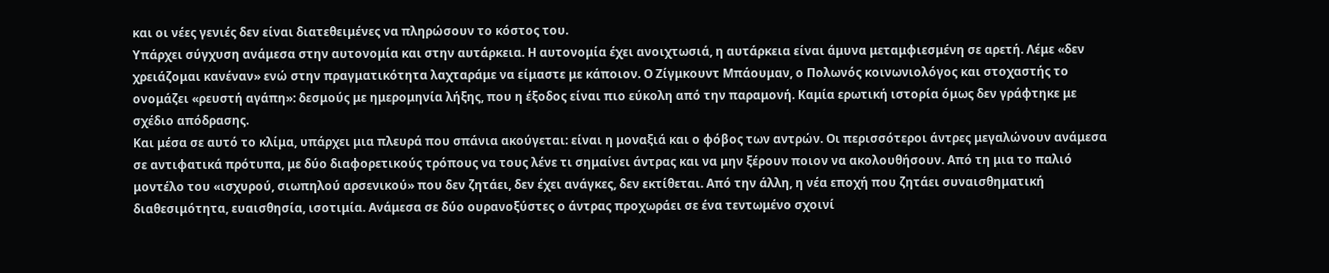και οι νέες γενιές δεν είναι διατεθειμένες να πληρώσουν το κόστος του.
Υπάρχει σύγχυση ανάμεσα στην αυτονομία και στην αυτάρκεια. Η αυτονομία έχει ανοιχτωσιά, η αυτάρκεια είναι άμυνα μεταμφιεσμένη σε αρετή. Λέμε «δεν χρειάζομαι κανέναν» ενώ στην πραγματικότητα λαχταράμε να είμαστε με κάποιον. Ο Ζίγμκουντ Μπάουμαν, ο Πολωνός κοινωνιολόγος και στοχαστής το ονομάζει «ρευστή αγάπη»: δεσμούς με ημερομηνία λήξης, που η έξοδος είναι πιο εύκολη από την παραμονή. Καμία ερωτική ιστορία όμως δεν γράφτηκε με σχέδιο απόδρασης.
Και μέσα σε αυτό το κλίμα, υπάρχει μια πλευρά που σπάνια ακούγεται: είναι η μοναξιά και ο φόβος των αντρών. Οι περισσότεροι άντρες μεγαλώνουν ανάμεσα σε αντιφατικά πρότυπα, με δύο διαφορετικούς τρόπους να τους λένε τι σημαίνει άντρας και να μην ξέρουν ποιον να ακολουθήσουν. Από τη μια το παλιό μοντέλο του «ισχυρού, σιωπηλού αρσενικού» που δεν ζητάει, δεν έχει ανάγκες, δεν εκτίθεται. Από την άλλη, η νέα εποχή που ζητάει συναισθηματική διαθεσιμότητα, ευαισθησία, ισοτιμία. Ανάμεσα σε δύο ουρανοξύστες ο άντρας προχωράει σε ένα τεντωμένο σχοινί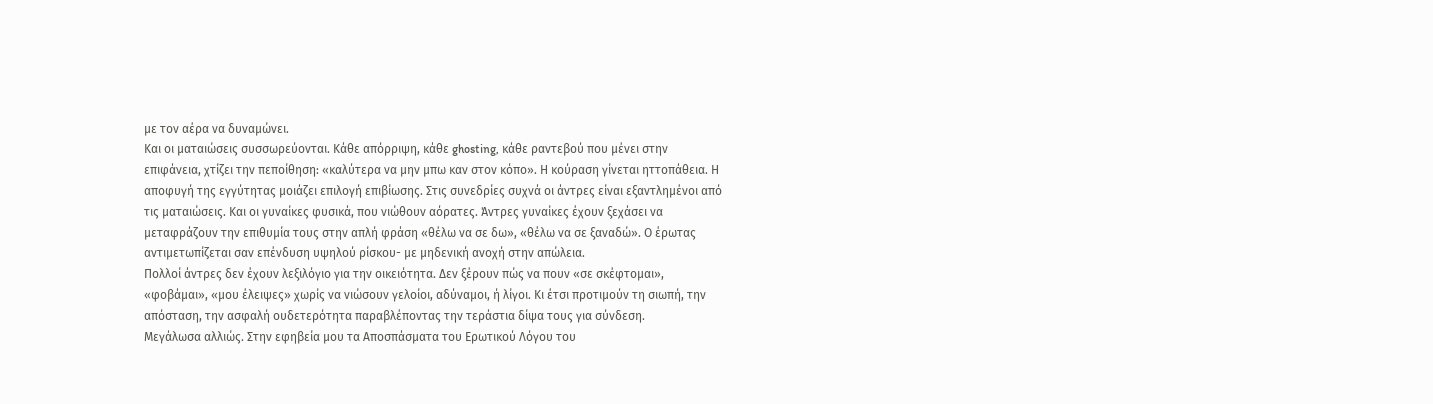με τον αέρα να δυναμώνει.
Και οι ματαιώσεις συσσωρεύονται. Κάθε απόρριψη, κάθε ghosting, κάθε ραντεβού που μένει στην επιφάνεια, χτίζει την πεποίθηση: «καλύτερα να μην μπω καν στον κόπο». Η κούραση γίνεται ηττοπάθεια. Η αποφυγή της εγγύτητας μοιάζει επιλογή επιβίωσης. Στις συνεδρίες συχνά οι άντρες είναι εξαντλημένοι από τις ματαιώσεις. Και οι γυναίκες φυσικά, που νιώθουν αόρατες. Άντρες γυναίκες έχουν ξεχάσει να μεταφράζουν την επιθυμία τους στην απλή φράση «θέλω να σε δω», «θέλω να σε ξαναδώ». Ο έρωτας αντιμετωπίζεται σαν επένδυση υψηλού ρίσκου- με μηδενική ανοχή στην απώλεια.
Πολλοί άντρες δεν έχουν λεξιλόγιο για την οικειότητα. Δεν ξέρουν πώς να πουν «σε σκέφτομαι», «φοβάμαι», «μου έλειψες» χωρίς να νιώσουν γελοίοι, αδύναμοι, ή λίγοι. Κι έτσι προτιμούν τη σιωπή, την απόσταση, την ασφαλή ουδετερότητα παραβλέποντας την τεράστια δίψα τους για σύνδεση.
Μεγάλωσα αλλιώς. Στην εφηβεία μου τα Αποσπάσματα του Ερωτικού Λόγου του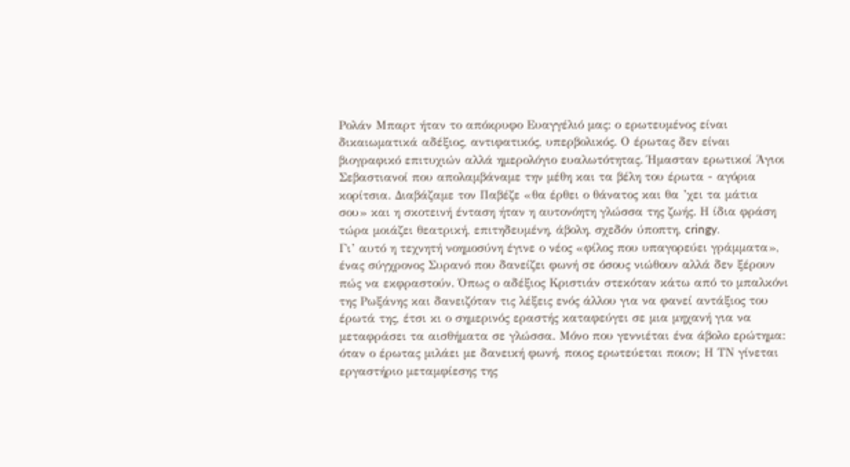Ρολάν Μπαρτ ήταν το απόκρυφο Ευαγγέλιό μας: ο ερωτευμένος είναι δικαιωματικά αδέξιος, αντιφατικός, υπερβολικός. Ο έρωτας δεν είναι βιογραφικό επιτυχιών αλλά ημερολόγιο ευαλωτότητας. Ήμασταν ερωτικοί Άγιοι Σεβαστιανοί που απολαμβάναμε την μέθη και τα βέλη του έρωτα - αγόρια κορίτσια. Διαβάζαμε τον Παβέζε «θα έρθει ο θάνατος και θα ’χει τα μάτια σου» και η σκοτεινή ένταση ήταν η αυτονόητη γλώσσα της ζωής. Η ίδια φράση τώρα μοιάζει θεατρική, επιτηδευμένη, άβολη, σχεδόν ύποπτη, cringy.
Γι’ αυτό η τεχνητή νοημοσύνη έγινε ο νέος «φίλος που υπαγορεύει γράμματα», ένας σύγχρονος Συρανό που δανείζει φωνή σε όσους νιώθουν αλλά δεν ξέρουν πώς να εκφραστούν. Όπως ο αδέξιος Κριστιάν στεκόταν κάτω από το μπαλκόνι της Ρωξάνης και δανειζόταν τις λέξεις ενός άλλου για να φανεί αντάξιος του έρωτά της, έτσι κι ο σημερινός εραστής καταφεύγει σε μια μηχανή για να μεταφράσει τα αισθήματα σε γλώσσα. Μόνο που γεννιέται ένα άβολο ερώτημα: όταν ο έρωτας μιλάει με δανεική φωνή, ποιος ερωτεύεται ποιον; Η ΤΝ γίνεται εργαστήριο μεταμφίεσης της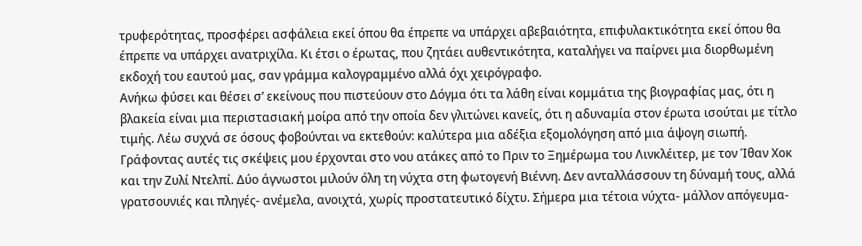τρυφερότητας, προσφέρει ασφάλεια εκεί όπου θα έπρεπε να υπάρχει αβεβαιότητα, επιφυλακτικότητα εκεί όπου θα έπρεπε να υπάρχει ανατριχίλα. Κι έτσι ο έρωτας, που ζητάει αυθεντικότητα, καταλήγει να παίρνει μια διορθωμένη εκδοχή του εαυτού μας, σαν γράμμα καλογραμμένο αλλά όχι χειρόγραφο.
Ανήκω φύσει και θέσει σ’ εκείνους που πιστεύουν στο Δόγμα ότι τα λάθη είναι κομμάτια της βιογραφίας μας, ότι η βλακεία είναι μια περιστασιακή μοίρα από την οποία δεν γλιτώνει κανείς, ότι η αδυναμία στον έρωτα ισούται με τίτλο τιμής. Λέω συχνά σε όσους φοβούνται να εκτεθούν: καλύτερα μια αδέξια εξομολόγηση από μια άψογη σιωπή.
Γράφοντας αυτές τις σκέψεις μου έρχονται στο νου ατάκες από το Πριν το Ξημέρωμα του Λινκλέιτερ, με τον Ίθαν Χοκ και την Ζυλί Ντελπί. Δύο άγνωστοι μιλούν όλη τη νύχτα στη φωτογενή Βιέννη. Δεν ανταλλάσσουν τη δύναμή τους, αλλά γρατσουνιές και πληγές- ανέμελα, ανοιχτά, χωρίς προστατευτικό δίχτυ. Σήμερα μια τέτοια νύχτα- μάλλον απόγευμα-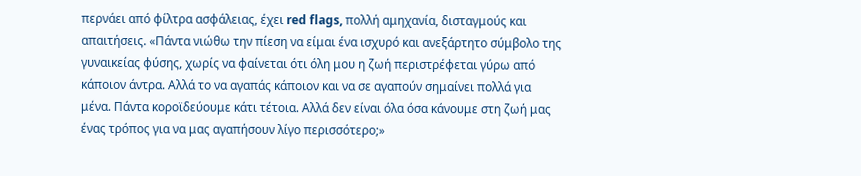περνάει από φίλτρα ασφάλειας, έχει red flags, πολλή αμηχανία, δισταγμούς και απαιτήσεις. «Πάντα νιώθω την πίεση να είμαι ένα ισχυρό και ανεξάρτητο σύμβολο της γυναικείας φύσης, χωρίς να φαίνεται ότι όλη μου η ζωή περιστρέφεται γύρω από κάποιον άντρα. Αλλά το να αγαπάς κάποιον και να σε αγαπούν σημαίνει πολλά για μένα. Πάντα κοροϊδεύουμε κάτι τέτοια. Αλλά δεν είναι όλα όσα κάνουμε στη ζωή μας ένας τρόπος για να μας αγαπήσουν λίγο περισσότερο;»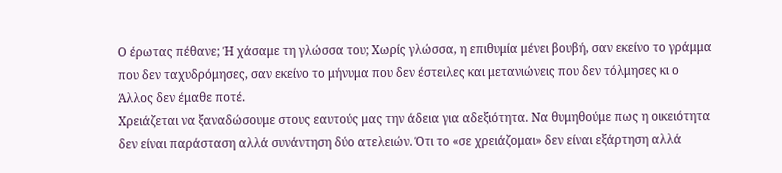Ο έρωτας πέθανε; Ή χάσαμε τη γλώσσα του; Χωρίς γλώσσα, η επιθυμία μένει βουβή, σαν εκείνο το γράμμα που δεν ταχυδρόμησες, σαν εκείνο το μήνυμα που δεν έστειλες και μετανιώνεις που δεν τόλμησες κι ο Άλλος δεν έμαθε ποτέ.
Χρειάζεται να ξαναδώσουμε στους εαυτούς μας την άδεια για αδεξιότητα. Να θυμηθούμε πως η οικειότητα δεν είναι παράσταση αλλά συνάντηση δύο ατελειών. Ότι το «σε χρειάζομαι» δεν είναι εξάρτηση αλλά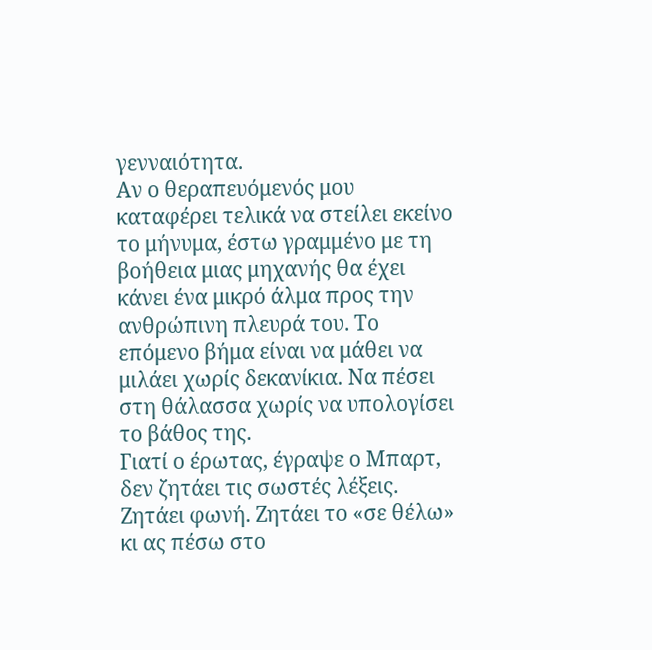γενναιότητα.
Αν ο θεραπευόμενός μου καταφέρει τελικά να στείλει εκείνο το μήνυμα, έστω γραμμένο με τη βοήθεια μιας μηχανής θα έχει κάνει ένα μικρό άλμα προς την ανθρώπινη πλευρά του. Το επόμενο βήμα είναι να μάθει να μιλάει χωρίς δεκανίκια. Να πέσει στη θάλασσα χωρίς να υπολογίσει το βάθος της.
Γιατί ο έρωτας, έγραψε ο Μπαρτ, δεν ζητάει τις σωστές λέξεις. Ζητάει φωνή. Ζητάει το «σε θέλω» κι ας πέσω στο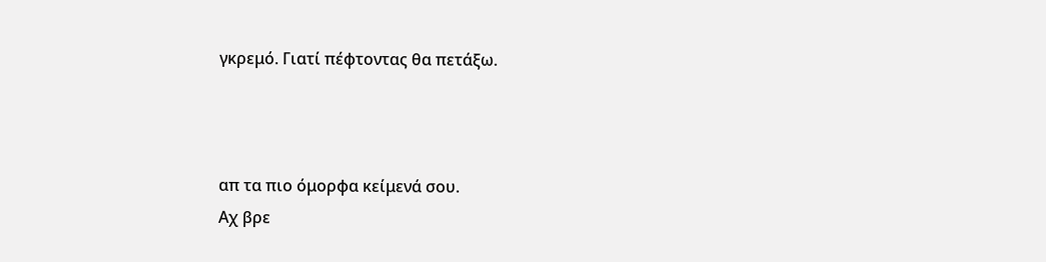γκρεμό. Γιατί πέφτοντας θα πετάξω.



απ τα πιο όμορφα κείμενά σου.
Αχ βρε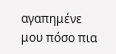αγαπημένε μου πόσο πια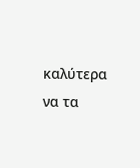καλύτερα να τα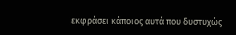εκφράσει κάποιος αυτά που δυστυχώς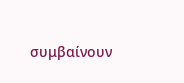συμβαίνουν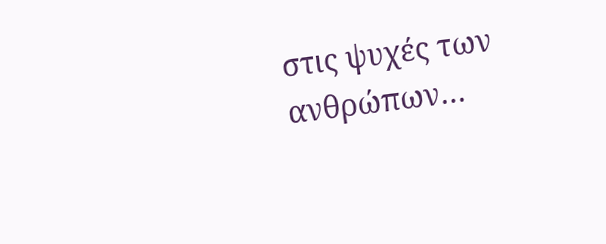στις ψυχές των ανθρώπων…